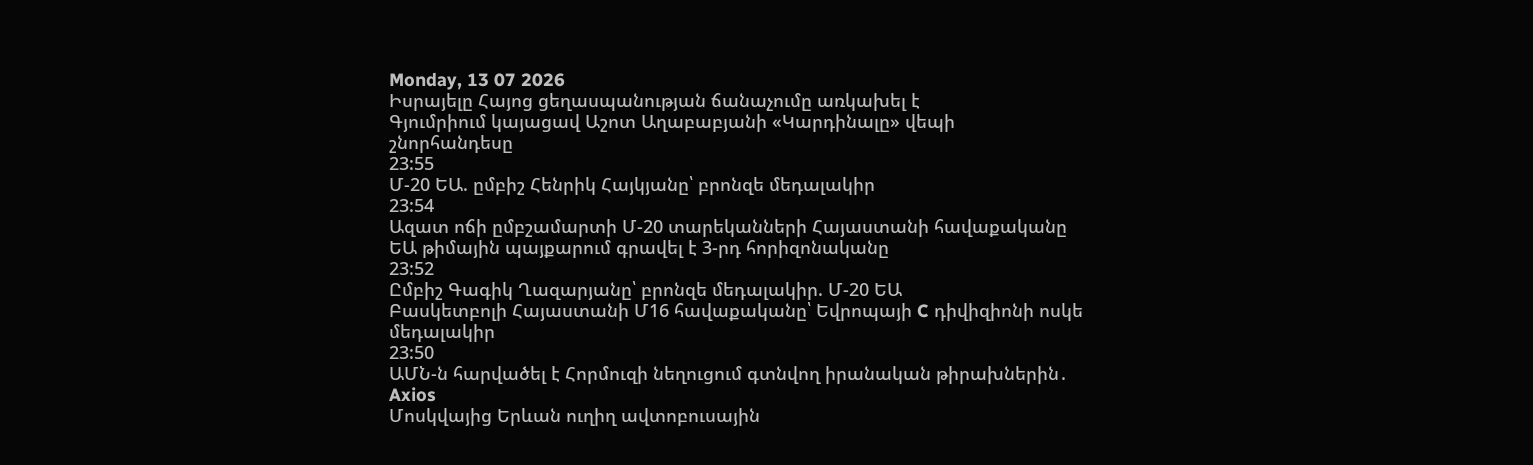Monday, 13 07 2026
Իսրայելը Հայոց ցեղասպանության ճանաչումը առկախել է
Գյումրիում կայացավ Աշոտ Աղաբաբյանի «Կարդինալը» վեպի շնորհանդեսը
23:55
Մ-20 ԵԱ. ըմբիշ Հենրիկ Հայկյանը՝ բրոնզե մեդալակիր
23:54
Ազատ ոճի ըմբշամարտի Մ-20 տարեկանների Հայաստանի հավաքականը ԵԱ թիմային պայքարում գրավել է 3-րդ հորիզոնականը
23:52
Ըմբիշ Գագիկ Ղազարյանը՝ բրոնզե մեդալակիր. Մ-20 ԵԱ
Բասկետբոլի Հայաստանի Մ16 հավաքականը՝ Եվրոպայի C դիվիզիոնի ոսկե մեդալակիր
23:50
ԱՄՆ-ն հարվածել է Հորմուզի նեղուցում գտնվող իրանական թիրախներին․ Axios
Մոսկվայից Երևան ուղիղ ավտոբուսային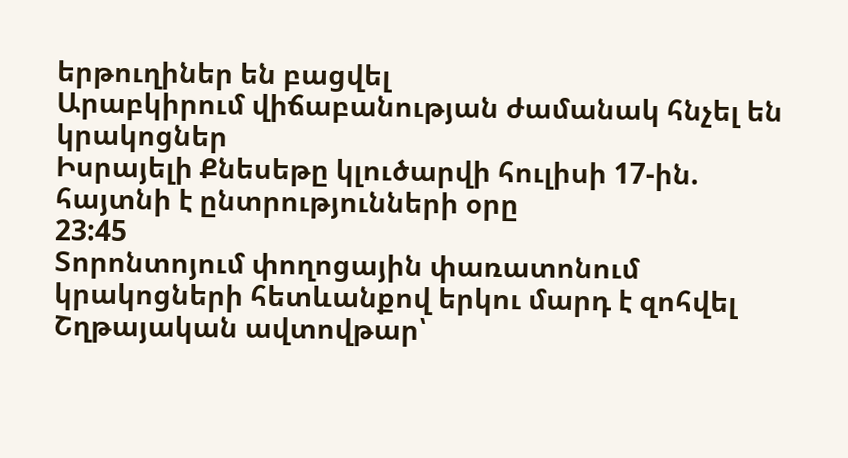երթուղիներ են բացվել
Արաբկիրում վիճաբանության ժամանակ հնչել են կրակոցներ
Իսրայելի Քնեսեթը կլուծարվի հուլիսի 17-ին. հայտնի է ընտրությունների օրը
23:45
Տորոնտոյում փողոցային փառատոնում կրակոցների հետևանքով երկու մարդ է զոհվել
Շղթայական ավտովթար՝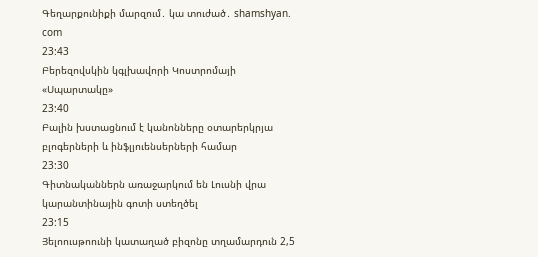Գեղարքունիքի մարզում․ կա տուժած․ shamshyan. com
23:43
Բերեզովսկին կգլխավորի Կոստրոմայի «Սպարտակը»
23:40
Բալին խստացնում է կանոնները օտարերկրյա բլոգերների և ինֆլյուենսերների համար
23:30
Գիտնականներն առաջարկում են Լուսնի վրա կարանտինային գոտի ստեղծել
23:15
Յելոուսթոունի կատաղած բիզոնը տղամարդուն 2,5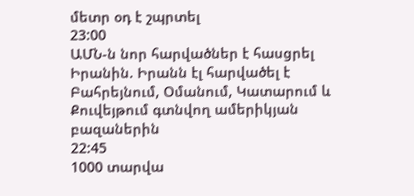մետր օդ է շպրտել
23:00
ԱՄՆ-ն նոր հարվածներ է հասցրել Իրանին. Իրանն էլ հարվածել է Բահրեյնում, Օմանում, Կատարում և Քուվեյթում գտնվող ամերիկյան բազաներին
22:45
1000 տարվա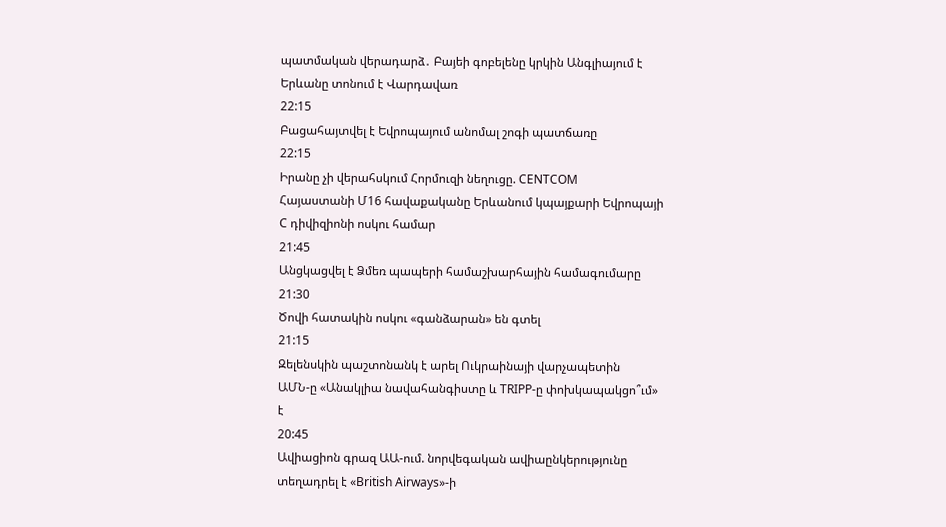պատմական վերադարձ․ Բայեի գոբելենը կրկին Անգլիայում է
Երևանը տոնում է Վարդավառ
22:15
Բացահայտվել է Եվրոպայում անոմալ շոգի պատճառը
22:15
Իրանը չի վերահսկում Հորմուզի նեղուցը. CENTCOM
Հայաստանի Մ16 հավաքականը Երևանում կպայքարի Եվրոպայի C դիվիզիոնի ոսկու համար
21:45
Անցկացվել է Ձմեռ պապերի համաշխարհային համագումարը
21:30
Ծովի հատակին ոսկու «գանձարան» են գտել
21:15
Զելենսկին պաշտոնանկ է արել Ուկրաինայի վարչապետին
ԱՄՆ-ը «Անակլիա նավահանգիստը և TRIPP-ը փոխկապակցո՞ւմ» է
20:45
Ավիացիոն գրազ ԱԱ-ում. նորվեգական ավիաընկերությունը տեղադրել է «British Airways»-ի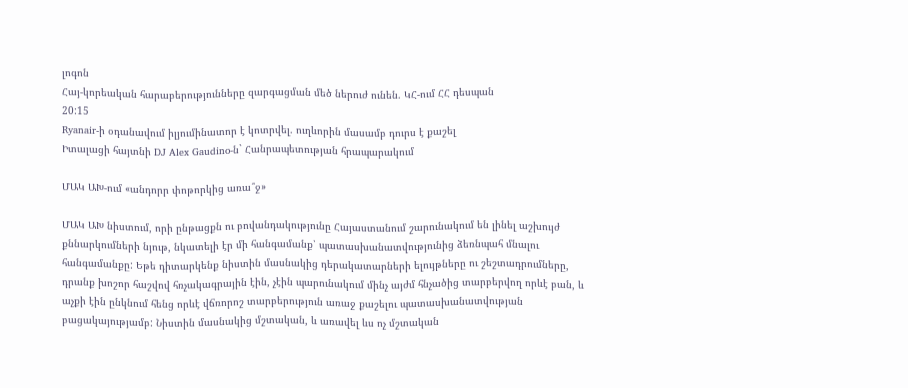լոգոն
Հայ-կորեական հարաբերությունները զարգացման մեծ ներուժ ունեն. ԿՀ-ում ՀՀ դեսպան
20:15
Ryanair-ի օդանավում իլյումինատոր է կոտրվել. ուղևորին մասամբ դուրս է քաշել
Իտալացի հայտնի DJ Alex Gaudino-ն` Հանրապետության հրապարակում

ՄԱԿ ԱԽ-ում «անդորր փոթորկից առա՞ջ»

ՄԱԿ ԱԽ նիստում, որի ընթացքն ու բովանդակությունը Հայաստանում շարունակում են լինել աշխույժ քննարկումների նյութ, նկատելի էր մի հանգամանք՝ պատասխանատվությունից ձեռնպահ մնալու հանգամանքը: Եթե դիտարկենք նիստին մասնակից դերակատարների ելույթները ու շեշտադրումները, դրանք խոշոր հաշվով հռչակագրային էին, չէին պարունակում մինչ այժմ հնչածից տարբերվող որևէ բան, և աչքի էին ընկնում հենց որևէ վճռորոշ տարբերություն առաջ քաշելու պատասխանատվության բացակայությամբ: Նիստին մասնակից մշտական, և առավել ևս ոչ մշտական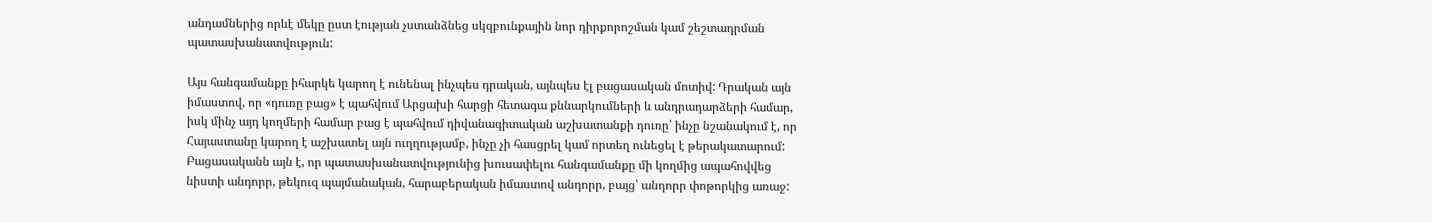անդամներից որևէ մեկը ըստ էության չստանձնեց սկզբունքային նոր դիրքորոշման կամ շեշտադրման պատասխանատվություն:

Այս հանգամանքը իհարկե կարող է ունենալ ինչպես դրական, այնպես էլ բացասական մոտիվ: Դրական այն իմաստով, որ «դուռը բաց» է պահվում Արցախի հարցի հետագա քննարկումների և անդրադարձերի համար, իսկ մինչ այդ կողմերի համար բաց է պահվում դիվանագիտական աշխատանքի դուռը՝ ինչը նշանակում է, որ Հայաստանը կարող է աշխատել այն ուղղությամբ, ինչը չի հասցրել կամ որտեղ ունեցել է թերակատարում: Բացասականն այն է, որ պատասխանատվությունից խուսափելու հանգամանքը մի կողմից ապահովվեց նիստի անդորր, թեկուզ պայմանական, հարաբերական իմաստով անդորր, բայց՝ անդորր փոթորկից առաջ: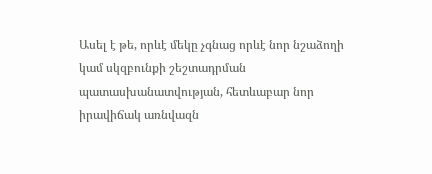Ասել է թե, որևէ մեկը չգնաց որևէ նոր նշաձողի կամ սկզբունքի շեշտադրման պատասխանատվության, հետևաբար նոր իրավիճակ առնվազն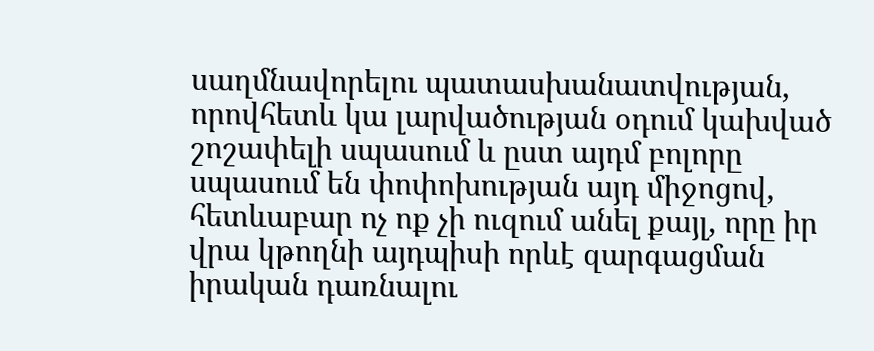սաղմնավորելու պատասխանատվության, որովհետև կա լարվածության օդում կախված շոշափելի սպասում և ըստ այդմ բոլորը սպասում են փոփոխության այդ միջոցով, հետևաբար ոչ ոք չի ուզում անել քայլ, որը իր վրա կթողնի այդպիսի որևէ զարգացման իրական դառնալու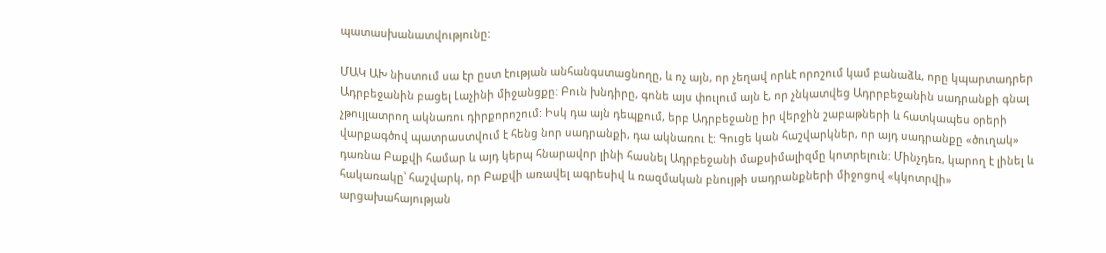պատասխանատվությունը:

ՄԱԿ ԱԽ նիստում սա էր ըստ էության անհանգստացնողը, և ոչ այն, որ չեղավ որևէ որոշում կամ բանաձև, որը կպարտադրեր Ադրբեջանին բացել Լաչինի միջանցքը: Բուն խնդիրը, գոնե այս փուլում այն է, որ չնկատվեց Ադրրբեջանին սադրանքի գնալ չթույլատրող ակնառու դիրքորոշում: Իսկ դա այն դեպքում, երբ Ադրբեջանը իր վերջին շաբաթների և հատկապես օրերի վարքագծով պատրաստվում է հենց նոր սադրանքի, դա ակնառու է: Գուցե կան հաշվարկներ, որ այդ սադրանքը «ծուղակ» դառնա Բաքվի համար և այդ կերպ հնարավոր լինի հասնել Ադրբեջանի մաքսիմալիզմը կոտրելուն: Մինչդեռ, կարող է լինել և հակառակը՝ հաշվարկ, որ Բաքվի առավել ագրեսիվ և ռազմական բնույթի սադրանքների միջոցով «կկոտրվի» արցախահայության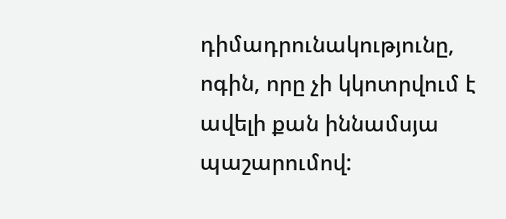դիմադրունակությունը, ոգին, որը չի կկոտրվում է ավելի քան իննամսյա պաշարումով: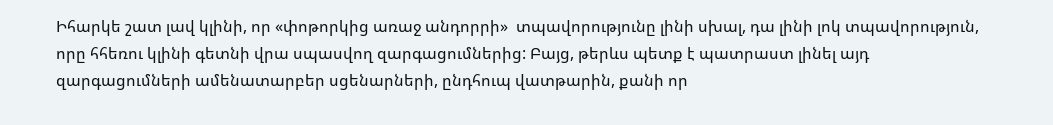Իհարկե շատ լավ կլինի, որ «փոթորկից առաջ անդորրի»  տպավորությունը լինի սխալ, դա լինի լոկ տպավորություն, որը հհեռու կլինի գետնի վրա սպասվող զարգացումներից: Բայց, թերևս պետք է պատրաստ լինել այդ զարգացումների ամենատարբեր սցենարների, ընդհուպ վատթարին, քանի որ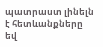պատրաստ լինելն է հետևանքները եվ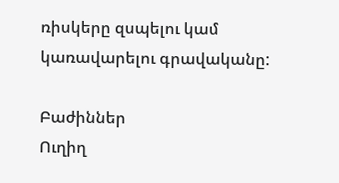ռիսկերը զսպելու կամ կառավարելու գրավականը:

Բաժիններ
Ուղիղ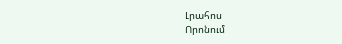Լրահոս
Որոնում